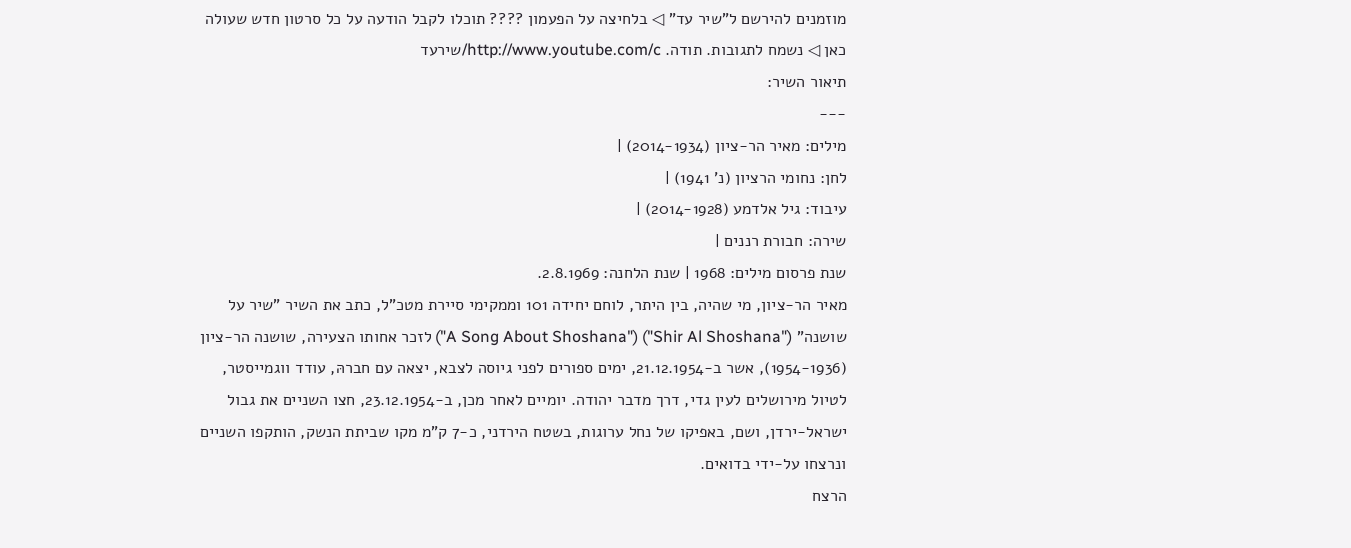מוזמנים להירשם ל"שיר עד" ◁ בלחיצה על הפעמון ???? תוכלו לקבל הודעה על כל סרטון חדש שעולה כאן ◁ נשמח לתגובות. תודה. http://www.youtube.com/c/שירעד
תיאור השיר:
---
מילים: מאיר הר-ציון (2014-1934) |
לחן: נחומי הרציון (נ' 1941) |
עיבוד: גיל אלדמע (2014-1928) |
שירה: חבורת רננים |
שנת פרסום מילים: 1968 | שנת הלחנה: 2.8.1969.
מאיר הר-ציון, מי שהיה, בין היתר, לוחם יחידה 101 וממקימי סיירת מטכ"ל, כתב את השיר "שיר על שושנה" ("Shir Al Shoshana") ("A Song About Shoshana") לזכר אחותו הצעירה, שושנה הר-ציון (1954-1936), אשר ב-21.12.1954, ימים ספורים לפני גיוסה לצבא, יצאה עם חברהּ, עודד ווגמייסטר, לטיול מירושלים לעין גדי, דרך מדבר יהודה. יומיים לאחר מכן, ב-23.12.1954, חצו השניים את גבול ישראל-ירדן, ושם, באפיקו של נחל ערוגות, בשטח הירדני, כ-7 ק"מ מקו שביתת הנשק, הותקפו השניים ונרצחו על-ידי בדואים.
הרצח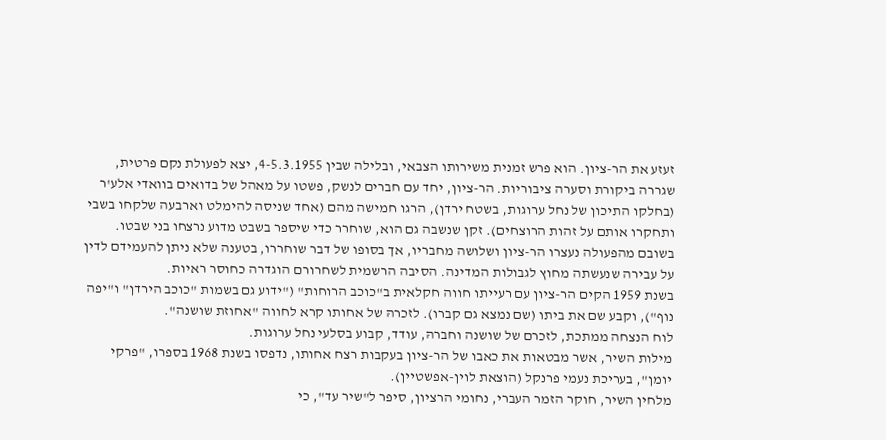זעזע את הר-ציון. הוא פרש זמנית משירותו הצבאי, ובלילה שבין 4-5.3.1955, יצא לפעולת נקם פרטית, שגררה ביקורת וסערה ציבוריות. הר-ציון, יחד עם חברים לנשק, פשטו על מאהל של בדואים בוואדי אלע'ר (בחלקו התיכון של נחל ערוגות, בשטח ירדן), הרגו חמישה מהם (אחד שניסה להימלט וארבעה שלקחו בשבי ותחקרו אותם על זהות הרוצחים). זקן שנשבה גם הוא, שוחרר כדי שיספר בשבט מדוע נרצחו בני שבטו.
בשובם מהפעולה נעצרו הר-ציון ושלושה מחבריו, אך בסופו של דבר שוחררו, בטענה שלא ניתן להעמידם לדין על עבירה שנעשתה מחוץ לגבולות המדינה. הסיבה הרשמית לשחרורם הוגדרה כחוסר ראיות.
בשנת 1959 הקים הר-ציון עם רעייתו חווה חקלאית ב"כוכב הרוחות" ("ידוע גם בשמות "כוכב הירדן" ו"יפה נוף"), וקבע שם את ביתו (שם נמצא גם קברו). לזכרהּ של אחותו קרא לחווה "אחוזת שושנה".
לוח הנצחה ממתכת, לזכרם של שושנה וחברהּ, עודד, קבוע בסלעי נחל ערוגות.
מילות השיר, אשר מבטאות את כאבו של הר-ציון בעקבות רצח אחותו, נדפסו בשנת 1968 בספרו, "פרקי יומן", בעריכת נעמי פרנקל (הוצאת לוין-אפשטיין).
מלחין השיר, חוקר הזמר העברי, נחומי הרציון, סיפר ל"שיר עד", כי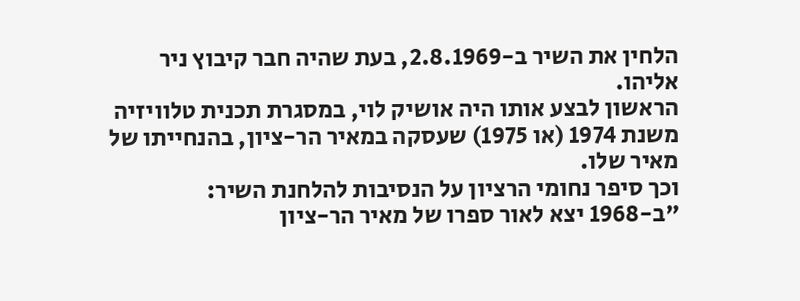הלחין את השיר ב-2.8.1969, בעת שהיה חבר קיבוץ ניר אליהו.
הראשון לבצע אותו היה אושיק לוי, במסגרת תכנית טלוויזיה משנת 1974 (או 1975) שעסקה במאיר הר-ציון, בהנחייתו של מאיר שלו.
וכך סיפר נחומי הרציון על הנסיבות להלחנת השיר:
"ב-1968 יצא לאור ספרו של מאיר הר-ציון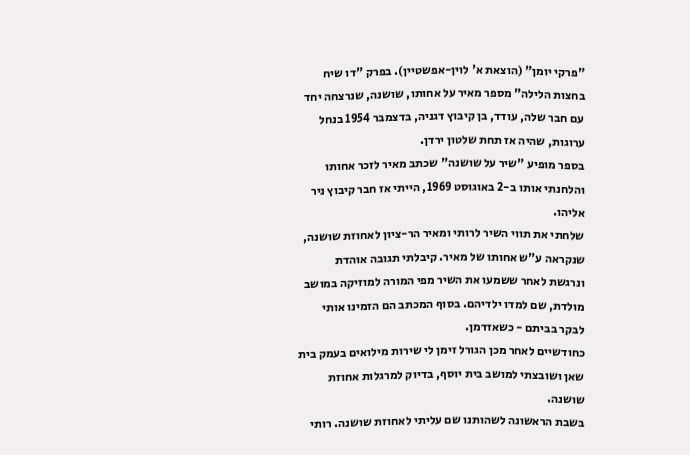"פרקי יומן" (הוצאת א' לוין-אפשטיין). בפרק "דו שיח בחצות הלילה" מספר מאיר על אחותו, שושנה, שנרצחה יחד עם חבר שלה, עודד, בן קיבוץ דגניה, בדצמבר 1954 בנחל ערוגות, שהיה אז תחת שלטון ירדן.
בספר מופיע "שיר על שושנה" שכתב מאיר לזכר אחותו והלחנתי אותו ב-2 באוגוסט 1969, הייתי אז חבר קיבוץ ניר אליהו.
שלחתי את תווי השיר לרותי ומאיר הר-ציון לאחוזת שושנה, שנקראה ע"ש אחותו של מאיר. קיבלתי תגובה אוהדת ונרגשת לאחר ששמעו את השיר מפי המורה למוזיקה במושב מולדת, שם למדו ילדיהם. בסוף המכתב הם הזמינו אותי לבקר בביתם - כשאזדמן.
כחודשיים לאחר מכן הגורל זימן לי שירות מילואים בעמק בית שאן ושובצתי למושב בית יוסף, בדיוק למרגלות אחוזת שושנה.
בשבת הראשונה לשהותנו שם עליתי לאחוזת שושנה. רותי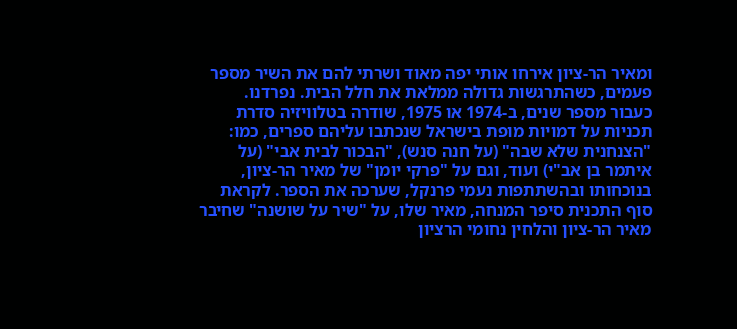ומאיר הר-ציון אירחו אותי יפה מאוד ושרתי להם את השיר מספר פעמים, כשהתרגשות גדולה ממלאת את חלל הבית. נפרדנו.
כעבור מספר שנים, ב-1974 או 1975, שודרה בטלוויזיה סדרת תכניות על דמויות מופת בישראל שנכתבו עליהם ספרים, כמו: "הצנחנית שלא שבה" (על חנה סנש), "הבכור לבית אבי" (על איתמר בן אב"י) ועוד, וגם על "פרקי יומן" של מאיר הר-ציון, בנוכחותו ובהשתתפות נעמי פרנקל, שערכה את הספר. לקראת סוף התכנית סיפר המנחה, מאיר שלו, על "שיר על שושנה" שחיבר מאיר הר-ציון והלחין נחומי הרציון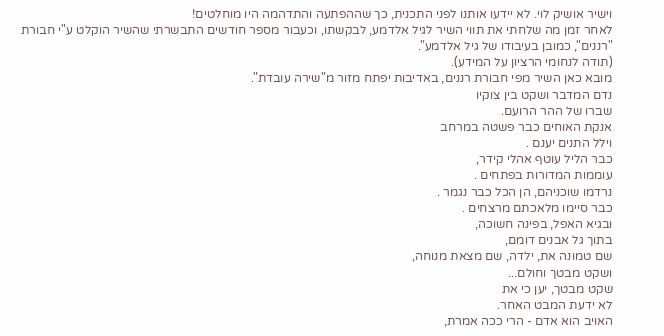וישיר אושיק לוי. לא יידעו אותנו לפני התכנית, כך שההפתעה והתדהמה היו מוחלטים!
לאחר זמן מה שלחתי את תווי השיר לגיל אלדמע, לבקשתו, וכעבור מספר חודשים התבשרתי שהשיר הוקלט ע"י חבורת "רננים", כמובן בעיבודו של גיל אלדמע".
(תודה לנחומי הרציון על המידע).
מובא כאן השיר מפי חבורת רננים, באדיבות יפתח מזור מ"שירה עובדת".
נדם המדבר ושקט בין צוקיו
שברו של ההר הרועם.
אנקת האוחים כבר פשטה במרחב
וילל התנים יענם .
כבר הליל עוטף אהלי קידר,
עוממות המדורות בפתחים .
נרדמו שוכניהם, הן הכל כבר נגמר .
כבר סיימו מלאכתם מרצחים .
ובגיא האפל, בפינה חשוכה,
בתוך גל אבנים דומם,
שם טמונה את, ילדה, שם מצאת מנוחה,
ושקט מבטך וחולם...
שקט מבטך, יען כי את
לא ידעת המבט האחר.
האויב הוא אדם - הרי ככה אמרת,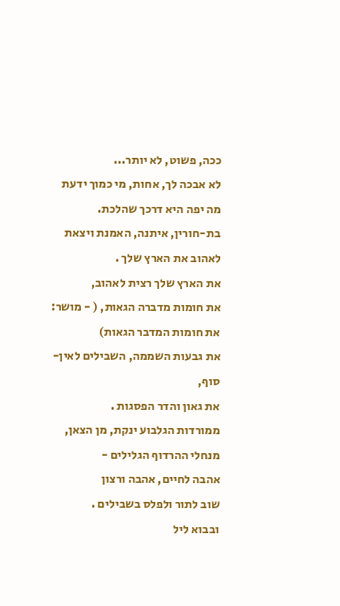ככה, פשוט, לא יותר...
לא אבכה לך, אחות, מי כמוך ידעת
מה יפה היא דרכך שהלכת.
בת-חורין, איתנה, האמנת ויצאת
לאהוב את הארץ שלך .
את הארץ שלך רצית לאהוב,
את חומות מדברה הגאות, ( - מושר: את חומות המדבר הגאות)
את גבעות השממה, השבילים לאין-סוף,
את גאון והדר הפסגות .
ממורדות הגלבוע ינקת, מן הצאן,
מנחלי ההרדוף הגלילים -
אהבה לחיים, אהבה ורצון
שוב לתור ולפלס בשבילים .
ובבוא ליל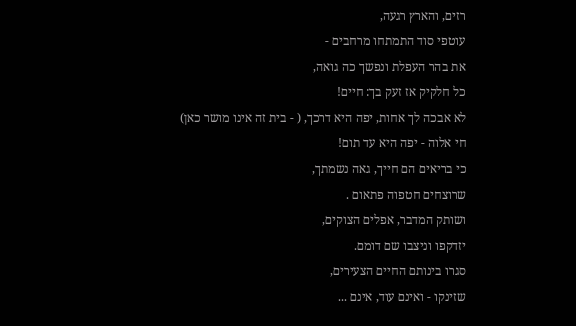רזים, והארץ רגעה,
עוטפי סוד התמתחו מרחבים -
את בהר העפלת ונפשך כה גואה,
כל חלקיק אז זעק בך: חיים!
לא אבכה לך אחות, יפה היא דרכך, ( - בית זה אינו מושר כאן)
חי אלוה - יפה היא עד תום!
כי בריאים הם חייך, גאה נשמתך,
שרוצחים חטפוה פתאום .
ושותק המדבר, אפלים הצוקים,
יזדקפו וניצבו שם דומם.
סגרו בינותם החיים הצעירים,
שזינקו - ואינם עוד, אינם ...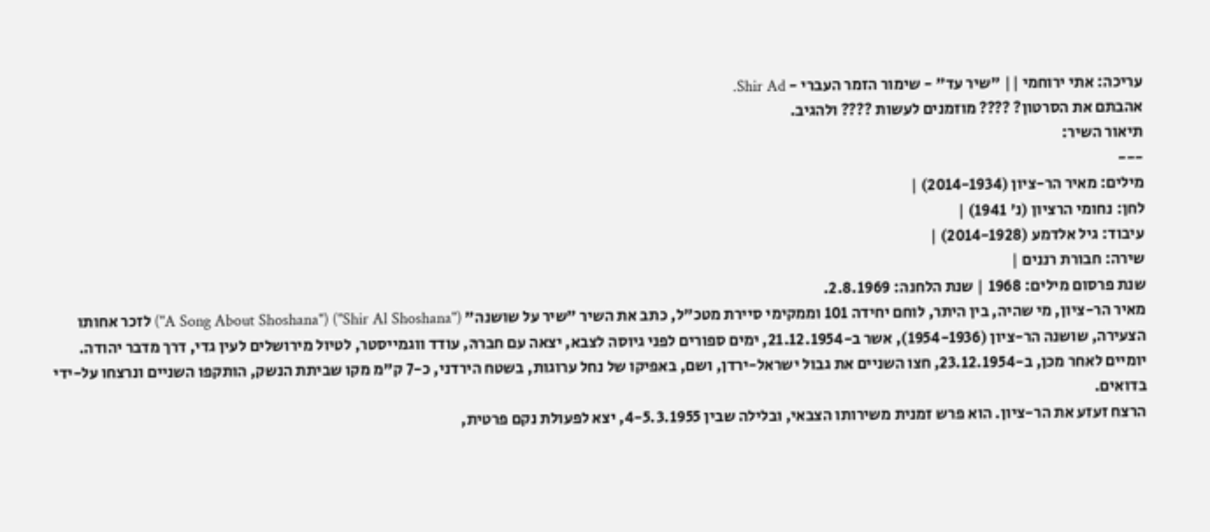עריכה: אתי ירוחמי || "שיר עד" - שימור הזמר העברי - Shir Ad.
אהבתם את הסרטון? ???? מוזמנים לעשות ???? ולהגיב.
תיאור השיר:
---
מילים: מאיר הר-ציון (2014-1934) |
לחן: נחומי הרציון (נ' 1941) |
עיבוד: גיל אלדמע (2014-1928) |
שירה: חבורת רננים |
שנת פרסום מילים: 1968 | שנת הלחנה: 2.8.1969.
מאיר הר-ציון, מי שהיה, בין היתר, לוחם יחידה 101 וממקימי סיירת מטכ"ל, כתב את השיר "שיר על שושנה" ("Shir Al Shoshana") ("A Song About Shoshana") לזכר אחותו הצעירה, שושנה הר-ציון (1954-1936), אשר ב-21.12.1954, ימים ספורים לפני גיוסה לצבא, יצאה עם חברהּ, עודד ווגמייסטר, לטיול מירושלים לעין גדי, דרך מדבר יהודה. יומיים לאחר מכן, ב-23.12.1954, חצו השניים את גבול ישראל-ירדן, ושם, באפיקו של נחל ערוגות, בשטח הירדני, כ-7 ק"מ מקו שביתת הנשק, הותקפו השניים ונרצחו על-ידי בדואים.
הרצח זעזע את הר-ציון. הוא פרש זמנית משירותו הצבאי, ובלילה שבין 4-5.3.1955, יצא לפעולת נקם פרטית,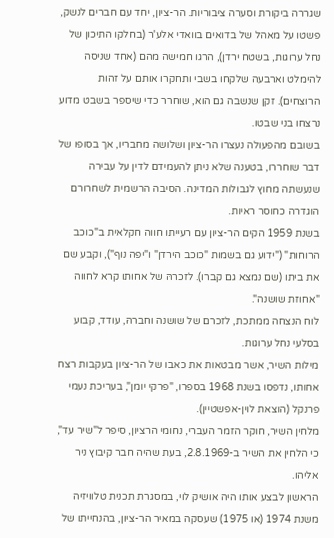שגררה ביקורת וסערה ציבוריות. הר-ציון, יחד עם חברים לנשק, פשטו על מאהל של בדואים בוואדי אלע'ר (בחלקו התיכון של נחל ערוגות, בשטח ירדן), הרגו חמישה מהם (אחד שניסה להימלט וארבעה שלקחו בשבי ותחקרו אותם על זהות הרוצחים). זקן שנשבה גם הוא, שוחרר כדי שיספר בשבט מדוע נרצחו בני שבטו.
בשובם מהפעולה נעצרו הר-ציון ושלושה מחבריו, אך בסופו של דבר שוחררו, בטענה שלא ניתן להעמידם לדין על עבירה שנעשתה מחוץ לגבולות המדינה. הסיבה הרשמית לשחרורם הוגדרה כחוסר ראיות.
בשנת 1959 הקים הר-ציון עם רעייתו חווה חקלאית ב"כוכב הרוחות" ("ידוע גם בשמות "כוכב הירדן" ו"יפה נוף"), וקבע שם את ביתו (שם נמצא גם קברו). לזכרהּ של אחותו קרא לחווה "אחוזת שושנה".
לוח הנצחה ממתכת, לזכרם של שושנה וחברהּ, עודד, קבוע בסלעי נחל ערוגות.
מילות השיר, אשר מבטאות את כאבו של הר-ציון בעקבות רצח אחותו, נדפסו בשנת 1968 בספרו, "פרקי יומן", בעריכת נעמי פרנקל (הוצאת לוין-אפשטיין).
מלחין השיר, חוקר הזמר העברי, נחומי הרציון, סיפר ל"שיר עד", כי הלחין את השיר ב-2.8.1969, בעת שהיה חבר קיבוץ ניר אליהו.
הראשון לבצע אותו היה אושיק לוי, במסגרת תכנית טלוויזיה משנת 1974 (או 1975) שעסקה במאיר הר-ציון, בהנחייתו של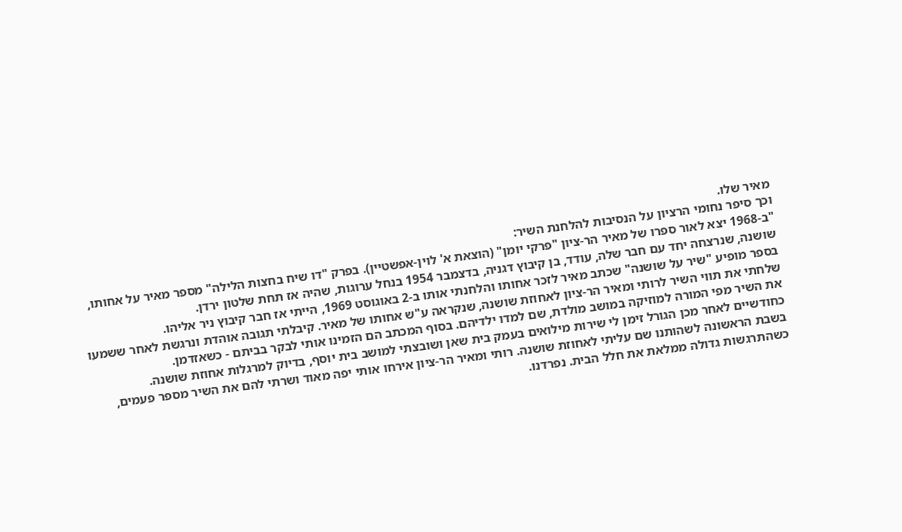מאיר שלו.
וכך סיפר נחומי הרציון על הנסיבות להלחנת השיר:
"ב-1968 יצא לאור ספרו של מאיר הר-ציון "פרקי יומן" (הוצאת א' לוין-אפשטיין). בפרק "דו שיח בחצות הלילה" מספר מאיר על אחותו, שושנה, שנרצחה יחד עם חבר שלה, עודד, בן קיבוץ דגניה, בדצמבר 1954 בנחל ערוגות, שהיה אז תחת שלטון ירדן.
בספר מופיע "שיר על שושנה" שכתב מאיר לזכר אחותו והלחנתי אותו ב-2 באוגוסט 1969, הייתי אז חבר קיבוץ ניר אליהו.
שלחתי את תווי השיר לרותי ומאיר הר-ציון לאחוזת שושנה, שנקראה ע"ש אחותו של מאיר. קיבלתי תגובה אוהדת ונרגשת לאחר ששמעו את השיר מפי המורה למוזיקה במושב מולדת, שם למדו ילדיהם. בסוף המכתב הם הזמינו אותי לבקר בביתם - כשאזדמן.
כחודשיים לאחר מכן הגורל זימן לי שירות מילואים בעמק בית שאן ושובצתי למושב בית יוסף, בדיוק למרגלות אחוזת שושנה.
בשבת הראשונה לשהותנו שם עליתי לאחוזת שושנה. רותי ומאיר הר-ציון אירחו אותי יפה מאוד ושרתי להם את השיר מספר פעמים, כשהתרגשות גדולה ממלאת את חלל הבית. נפרדנו.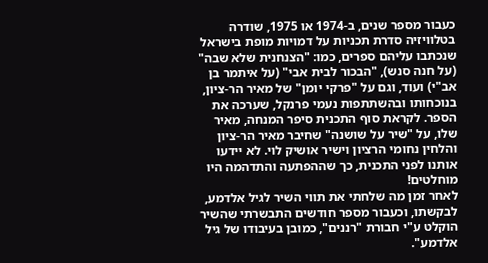כעבור מספר שנים, ב-1974 או 1975, שודרה בטלוויזיה סדרת תכניות על דמויות מופת בישראל שנכתבו עליהם ספרים, כמו: "הצנחנית שלא שבה" (על חנה סנש), "הבכור לבית אבי" (על איתמר בן אב"י) ועוד, וגם על "פרקי יומן" של מאיר הר-ציון, בנוכחותו ובהשתתפות נעמי פרנקל, שערכה את הספר. לקראת סוף התכנית סיפר המנחה, מאיר שלו, על "שיר על שושנה" שחיבר מאיר הר-ציון והלחין נחומי הרציון וישיר אושיק לוי. לא יידעו אותנו לפני התכנית, כך שההפתעה והתדהמה היו מוחלטים!
לאחר זמן מה שלחתי את תווי השיר לגיל אלדמע, לבקשתו, וכעבור מספר חודשים התבשרתי שהשיר הוקלט ע"י חבורת "רננים", כמובן בעיבודו של גיל אלדמע".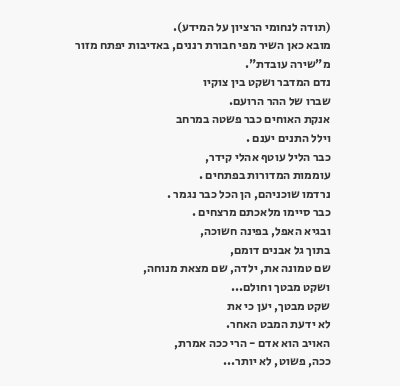(תודה לנחומי הרציון על המידע).
מובא כאן השיר מפי חבורת רננים, באדיבות יפתח מזור מ"שירה עובדת".
נדם המדבר ושקט בין צוקיו
שברו של ההר הרועם.
אנקת האוחים כבר פשטה במרחב
וילל התנים יענם .
כבר הליל עוטף אהלי קידר,
עוממות המדורות בפתחים .
נרדמו שוכניהם, הן הכל כבר נגמר .
כבר סיימו מלאכתם מרצחים .
ובגיא האפל, בפינה חשוכה,
בתוך גל אבנים דומם,
שם טמונה את, ילדה, שם מצאת מנוחה,
ושקט מבטך וחולם...
שקט מבטך, יען כי את
לא ידעת המבט האחר.
האויב הוא אדם - הרי ככה אמרת,
ככה, פשוט, לא יותר...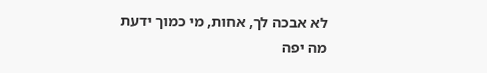לא אבכה לך, אחות, מי כמוך ידעת
מה יפה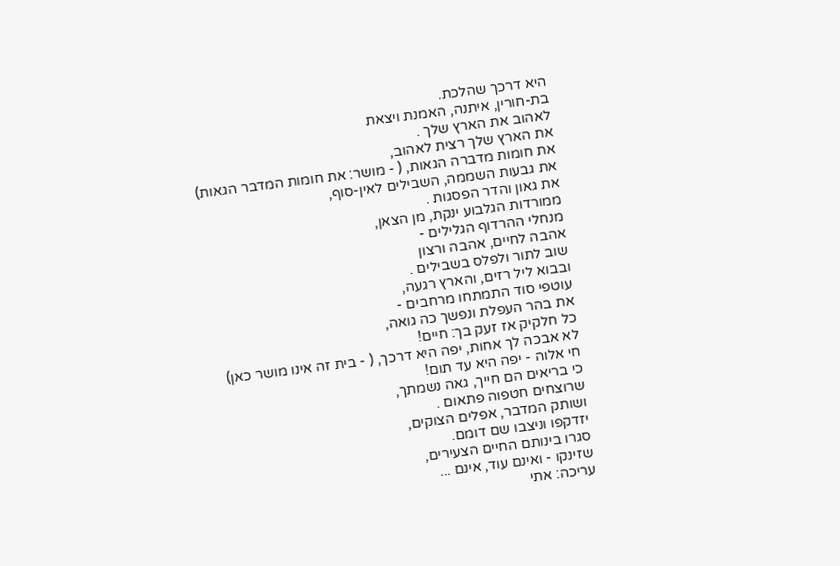היא דרכך שהלכת.
בת-חורין, איתנה, האמנת ויצאת
לאהוב את הארץ שלך .
את הארץ שלך רצית לאהוב,
את חומות מדברה הגאות, ( - מושר: את חומות המדבר הגאות)
את גבעות השממה, השבילים לאין-סוף,
את גאון והדר הפסגות .
ממורדות הגלבוע ינקת, מן הצאן,
מנחלי ההרדוף הגלילים -
אהבה לחיים, אהבה ורצון
שוב לתור ולפלס בשבילים .
ובבוא ליל רזים, והארץ רגעה,
עוטפי סוד התמתחו מרחבים -
את בהר העפלת ונפשך כה גואה,
כל חלקיק אז זעק בך: חיים!
לא אבכה לך אחות, יפה היא דרכך, ( - בית זה אינו מושר כאן)
חי אלוה - יפה היא עד תום!
כי בריאים הם חייך, גאה נשמתך,
שרוצחים חטפוה פתאום .
ושותק המדבר, אפלים הצוקים,
יזדקפו וניצבו שם דומם.
סגרו בינותם החיים הצעירים,
שזינקו - ואינם עוד, אינם ...
עריכה: אתי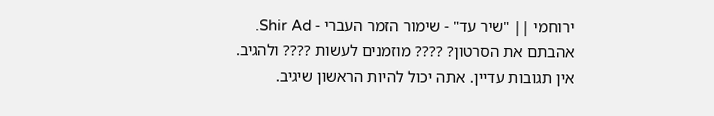ירוחמי || "שיר עד" - שימור הזמר העברי - Shir Ad.
אהבתם את הסרטון? ???? מוזמנים לעשות ???? ולהגיב.
אין תגובות עדיין. אתה יכול להיות הראשון שיגיב.